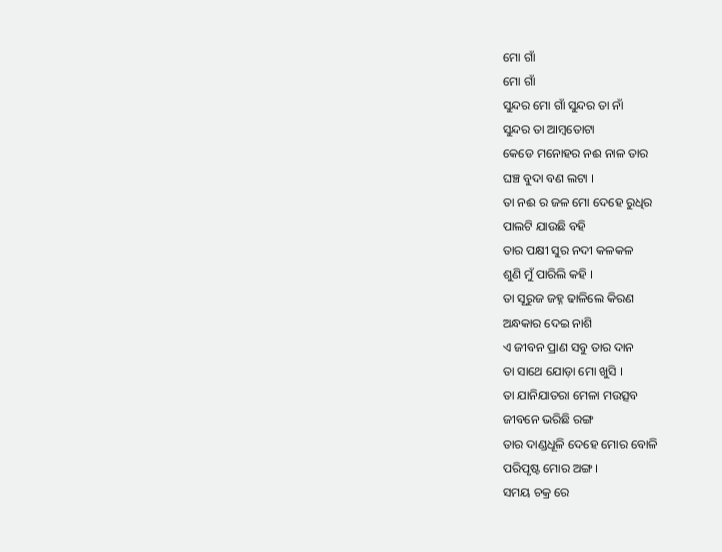ମୋ ଗାଁ
ମୋ ଗାଁ
ସୁନ୍ଦର ମୋ ଗାଁ ସୁନ୍ଦର ତା ନାଁ
ସୁନ୍ଦର ତା ଆମ୍ବତୋଟା
କେଡେ ମନୋହର ନଈ ନାଳ ତାର
ଘଞ୍ଚ ବୁଦା ବଣ ଲଟା ।
ତା ନଈ ର ଜଳ ମୋ ଦେହେ ରୁଧିର
ପାଲଟି ଯାଉଛି ବହି
ତାର ପକ୍ଷୀ ସୁର ନଦୀ କଳକଳ
ଶୁଣି ମୁଁ ପାରିଲି କହି ।
ତା ସୂରୁଜ ଜହ୍ନ ଢାଳିଲେ କିରଣ
ଅନ୍ଧକାର ଦେଇ ନାଶି
ଏ ଜୀବନ ପ୍ରାଣ ସବୁ ତାର ଦାନ
ତା ସାଥେ ଯୋଡ଼ା ମୋ ଖୁସି ।
ତା ଯାନିଯାତରା ମେଳା ମଉତ୍ସବ
ଜୀବନେ ଭରିଛି ରଙ୍ଗ
ତାର ଦାଣ୍ଡଧୂଳି ଦେହେ ମୋର ବୋଳି
ପରିପୃଷ୍ଟ ମୋର ଅଙ୍ଗ ।
ସମୟ ଚକ୍ର ରେ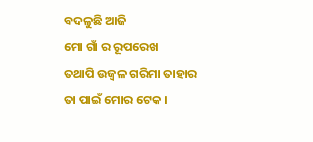ବଦଳୁଛି ଆଜି
ମୋ ଗାଁ ର ରୂପରେଖ
ତଥାପି ଉଜ୍ବଳ ଗରିମା ତାହାର
ତା ପାଇଁ ମୋର ଟେକ ।